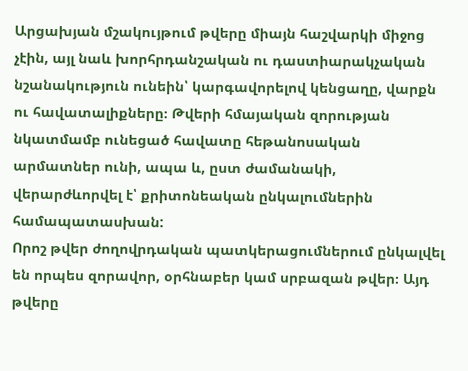Արցախյան մշակույթում թվերը միայն հաշվարկի միջոց չէին, այլ նաև խորհրդանշական ու դաստիարակչական նշանակություն ունեին՝ կարգավորելով կենցաղը, վարքն ու հավատալիքները։ Թվերի հմայական զորության նկատմամբ ունեցած հավատը հեթանոսական արմատներ ունի, ապա և, ըստ ժամանակի, վերարժևորվել է՝ քրիտոնեական ընկալումներին համապատասխան:
Որոշ թվեր ժողովրդական պատկերացումներում ընկալվել են որպես զորավոր, օրհնաբեր կամ սրբազան թվեր։ Այդ թվերը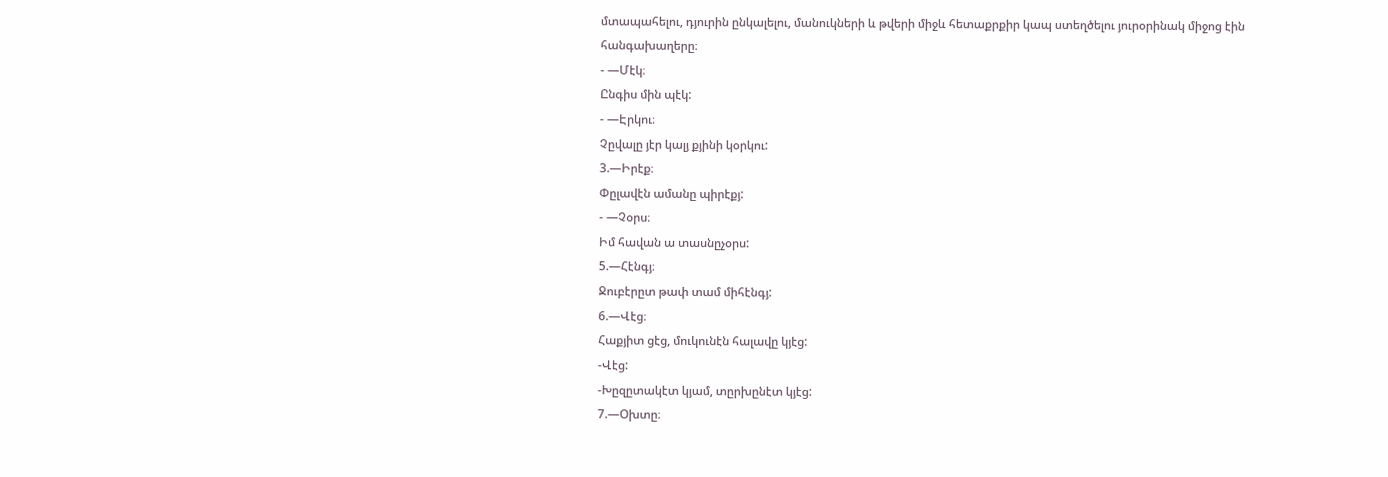մտապահելու, դյուրին ընկալելու, մանուկների և թվերի միջև հետաքրքիր կապ ստեղծելու յուրօրինակ միջոց էին հանգախաղերը։
- —Մէկ։
Ընգիս մին պէկ:
- —Էրկու։
Չըվալը յէր կալյ քյինի կօրկու:
3.—Իրէք։
Փըլավէն ամանը պիրէքյ:
- —Չօրս։
Իմ հավան ա տասնըչօրս:
5.—Հէնգյ։
Ջուբէրըտ թափ տամ միհէնգյ:
6.—Վէց։
Հաքյիտ ցէց, մուկունէն հալավը կյէց:
-Վէց:
-Խըզըտակէտ կյամ, տըրխընէտ կյէց:
7.—Օխտը։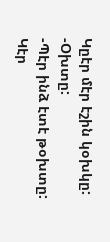Կըէր մէր էշին կօխկը:
-Օխտը:
-Պէր ինձ էտէ թօխտը:
Կէր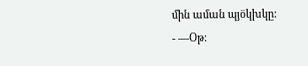մին աման պյօ̈կխկը:
- —Օթ։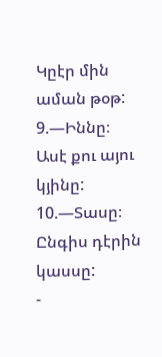Կըէր մին աման թօթ:
9.—Իննը։
Ասէ քու այու կյինը:
10.—Տասը։
Ընգիս դէրին կասսը:
-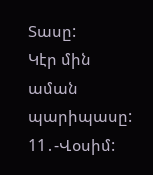Տասը:
Կէր մին աման պարիպասը:
11․-Վօսիմ: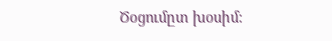Ծօցումըտ խօսիմ: